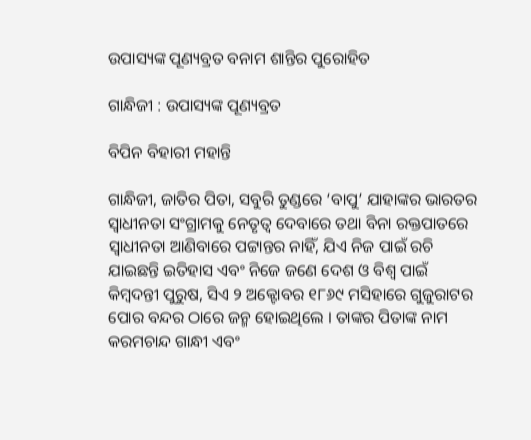ଉପାସ୍ୟଙ୍କ ପୂଣ୍ୟବ୍ରତ ବନାମ ଶାନ୍ତିର ପୁରୋହିତ

ଗାନ୍ଧିଜୀ : ଉପାସ୍ୟଙ୍କ ପୂଣ୍ୟବ୍ରତ

ବିପିନ ବିହାରୀ ମହାନ୍ତି

ଗାନ୍ଧିଜୀ, ଜାତିର ପିତା, ସବୁରି ତୁଣ୍ଡରେ ‘ବାପୁ’ ଯାହାଙ୍କର ଭାରତର ସ୍ୱାଧୀନତା ସଂଗ୍ରାମକୁ ନେତୃତ୍ୱ ଦେବାରେ ତଥା ବିନା ରକ୍ତପାତରେ ସ୍ୱାଧୀନତା ଆଣିବାରେ ପଟ୍ଟାନ୍ତର ନାହିଁ, ଯିଏ ନିଜ ପାଇଁ ରଚି ଯାଇଛନ୍ତି ଇତିହାସ ଏବଂ ନିଜେ ଜଣେ ଦେଶ ଓ ବିଶ୍ୱ ପାଇଁ କିମ୍ବଦନ୍ତୀ ପୁରୁଷ, ସିଏ ୨ ଅକ୍ଟୋବର ୧୮୬୯ ମସିହାରେ ଗୁଜୁରାଟର ପୋର ବନ୍ଦର ଠାରେ ଜନ୍ମ ହୋଇଥିଲେ । ତାଙ୍କର ପିତାଙ୍କ ନାମ କରମଚାନ୍ଦ ଗାନ୍ଧୀ ଏବଂ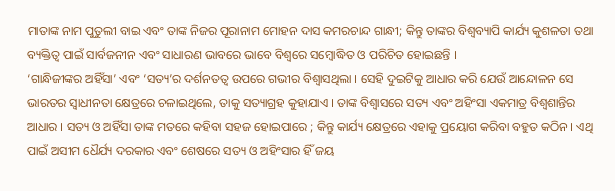ମାତାଙ୍କ ନାମ ପୁତୁଲୀ ବାଇ ଏବଂ ତାଙ୍କ ନିଜର ପୂରାନାମ ମୋହନ ଦାସ କମରଚାନ୍ଦ ଗାନ୍ଧୀ; କିନ୍ତୁ ତାଙ୍କର ବିଶ୍ୱବ୍ୟାପି କାର୍ଯ୍ୟ କୁଶଳତା ତଥା ବ୍ୟକ୍ତିତ୍ୱ ପାଇଁ ସାର୍ବଜନୀନ ଏବଂ ସାଧାରଣ ଭାବରେ ଭାବେ ବିଶ୍ୱରେ ସମ୍ବୋଦ୍ଧିତ ଓ ପରିଚିତ ହୋଇଛନ୍ତି ।
‘ଗାନ୍ଧିଜୀଙ୍କର ଅହିଁସା’ ଏବଂ ‘ସତ୍ୟ’ର ଦର୍ଶନତତ୍ୱ ଉପରେ ଗଭୀର ବିଶ୍ୱାସଥିଲା । ସେହି ଦୁଇଟିକୁ ଆଧାର କରି ଯେଉଁ ଆନ୍ଦୋଳନ ସେ ଭାରତର ସ୍ୱାଧୀନତା କ୍ଷେତ୍ରରେ ଚଳାଇଥିଲେ, ତାକୁ ସତ୍ୟାଗ୍ରହ କୁହାଯାଏ । ତାଙ୍କ ବିଶ୍ୱାସରେ ସତ୍ୟ ଏବଂ ଅହିଂସା ଏକମାତ୍ର ବିଶ୍ୱଶାନ୍ତିର ଆଧାର । ସତ୍ୟ ଓ ଅହିଁସା ତାଙ୍କ ମତରେ କହିବା ସହଜ ହୋଇପାରେ ; କିନ୍ତୁ କାର୍ଯ୍ୟ କ୍ଷେତ୍ରରେ ଏହାକୁ ପ୍ରୟୋଗ କରିବା ବହୁତ କଠିନ । ଏଥି ପାଇଁ ଅସୀମ ଧୈର୍ଯ୍ୟ ଦରକାର ଏବଂ ଶେଷରେ ସତ୍ୟ ଓ ଅହିଂସାର ହିଁ ଜୟ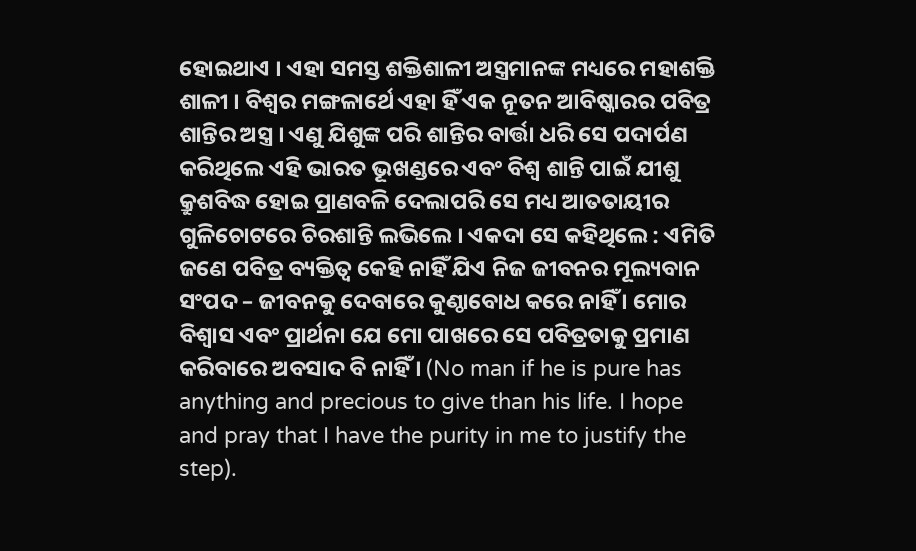ହୋଇଥାଏ । ଏହା ସମସ୍ତ ଶକ୍ତିଶାଳୀ ଅସ୍ତ୍ରମାନଙ୍କ ମଧ୍ୟରେ ମହାଶକ୍ତି ଶାଳୀ । ବିଶ୍ୱର ମଙ୍ଗଳାର୍ଥେ ଏହା ହିଁ ଏକ ନୂତନ ଆବିଷ୍କାରର ପବିତ୍ର ଶାନ୍ତିର ଅସ୍ତ୍ର । ଏଣୁ ଯିଶୁଙ୍କ ପରି ଶାନ୍ତିର ବାର୍ତ୍ତା ଧରି ସେ ପଦାର୍ପଣ କରିଥିଲେ ଏହି ଭାରତ ଭୂଖଣ୍ଡରେ ଏବଂ ବିଶ୍ୱ ଶାନ୍ତି ପାଇଁ ଯୀଶୁ କ୍ରୁଶବିଦ୍ଧ ହୋଇ ପ୍ରାଣବଳି ଦେଲାପରି ସେ ମଧ୍ୟ ଆତତାୟୀର ଗୁଳିଚୋଟରେ ଚିରଶାନ୍ତି ଲଭିଲେ । ଏକଦା ସେ କହିଥିଲେ : ଏମିତି ଜଣେ ପବିତ୍ର ବ୍ୟକ୍ତିତ୍ୱ କେହି ନାହିଁ ଯିଏ ନିଜ ଜୀବନର ମୂଲ୍ୟବାନ ସଂପଦ – ଜୀବନକୁ ଦେବାରେ କୁଣ୍ଠାବୋଧ କରେ ନାହିଁ । ମୋର ବିଶ୍ୱାସ ଏବଂ ପ୍ରାର୍ଥନା ଯେ ମୋ ପାଖରେ ସେ ପବିତ୍ରତାକୁ ପ୍ରମାଣ କରିବାରେ ଅବସାଦ ବି ନାହିଁ । (No man if he is pure has anything and precious to give than his life. I hope and pray that I have the purity in me to justify the step).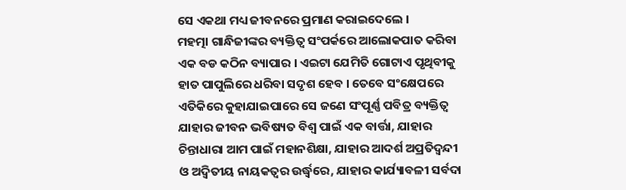ସେ ଏକଥା ମଧ୍ୟ ଜୀବନରେ ପ୍ରମାଣ କରାଇଦେଲେ ।
ମହତ୍ମା ଗାନ୍ଧିଜୀଙ୍କର ବ୍ୟକ୍ତିତ୍ୱ ସଂପର୍କରେ ଆଲୋକପାତ କରିବା ଏକ ବଡ କଠିନ ବ୍ୟାପାର । ଏଇଟା ଯେମିତି ଗୋଟାଏ ପୃଥିବୀକୁ ହାତ ପାପୁଲିରେ ଧରିବା ସଦୃଶ ହେବ । ତେବେ ସଂକ୍ଷେପରେ ଏତିକିରେ କୁହାଯାଇପାରେ ସେ ଜଣେ ସଂପୂର୍ଣ୍ଣ ପବିତ୍ର ବ୍ୟକ୍ତିତ୍ୱ ଯାହାର ଜୀବନ ଭବିଷ୍ୟତ ବିଶ୍ୱ ପାଇଁ ଏକ ବାର୍ତ୍ତା, ଯାହାର ଚିନ୍ତାଧାରା ଆମ ପାଇଁ ମହାନଶିକ୍ଷା, ଯାହାର ଆଦର୍ଶ ଅପ୍ରତିଦ୍ୱନ୍ଦୀ ଓ ଅଦ୍ୱିତୀୟ ନାୟକତ୍ୱର ଉର୍ଦ୍ଧ୍ୱରେ, ଯାହାର କାର୍ଯ୍ୟାବଳୀ ସର୍ବଦା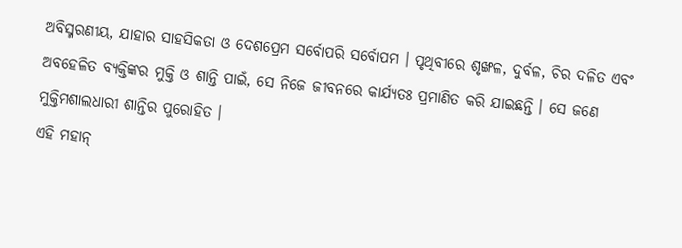ଅବିସ୍ମରଣୀୟ, ଯାହାର ସାହସିକତା ଓ ଦେଶପ୍ରେମ ସର୍ବୋପରି ସର୍ବୋପମ । ପୃଥିବୀରେ ଶୃଙ୍ଖଳ, ଦୁର୍ବଳ, ଚିର ଦଳିତ ଏବଂ ଅବହେଳିତ ବ୍ୟକ୍ତିଙ୍କର ମୁକ୍ତି ଓ ଶାନ୍ତି ପାଇଁ, ସେ ନିଜେ ଜୀବନରେ କାର୍ଯ୍ୟତଃ ପ୍ରମାଣିତ କରି ଯାଇଛନ୍ତି । ସେ ଜଣେ ମୁକ୍ତିମଶାଲଧାରୀ ଶାନ୍ତିର ପୁରୋହିତ ।
ଏହି ମହାନ୍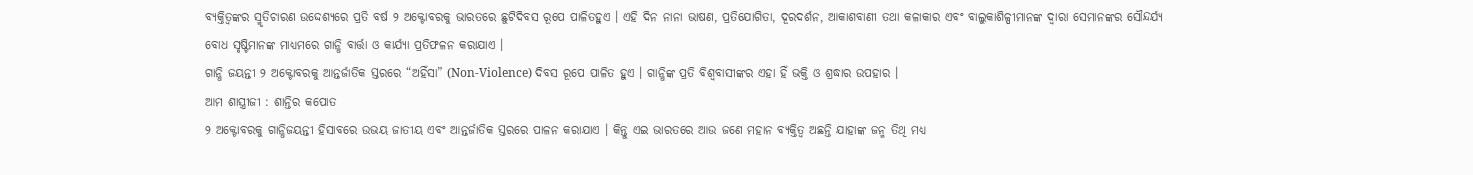ବ୍ୟକ୍ତିତ୍ୱଙ୍କର ସ୍ମୃତିଚାରଣ ଉଦ୍ଦେଶ୍ୟରେ ପ୍ରତି ବର୍ଷ ୨ ଅକ୍ଟୋବରକୁ ଭାରତରେ ଛୁଟିଦିବସ ରୂପେ ପାଳିତହୁଏ । ଏହି ଦିନ ନାନା ଭାଷଣ, ପ୍ରତିଯୋଗିତା, ଦୂରଦର୍ଶନ, ଆକାଶବାଣୀ ତଥା କଳାକାର ଏବଂ ବାଲୁକାଶିଳ୍ପୀମାନଙ୍କ ଦ୍ୱାରା ସେମାନଙ୍କର ସୌନ୍ଦର୍ଯ୍ୟ ବୋଧ ସୃଷ୍ଟିମାନଙ୍କ ମାଧ୍ୟମରେ ଗାନ୍ଧି ବାର୍ତ୍ତା ଓ କାର୍ଯ୍ୟା ପ୍ରତିଫଳନ କରାଯାଏ ।
ଗାନ୍ଧି ଜୟନ୍ତୀ ୨ ଅକ୍ଟୋବରକୁ ଆନ୍ତର୍ଜାତିକ ସ୍ତରରେ “ଅହିଁସା” (Non-Violence) ଦିବସ ରୂପେ ପାଳିତ ହୁଏ । ଗାନ୍ଧିଙ୍କ ପ୍ରତି ବିଶ୍ୱବାସୀଙ୍କର ଏହା ହିଁ ଭକ୍ତି ଓ ଶ୍ରଦ୍ଧାର ଉପହାର ।
ଆମ ଶାସ୍ତ୍ରୀଜୀ : ଶାନ୍ତିର କପୋତ
୨ ଅକ୍ଟୋବରକୁ ଗାନ୍ଧିଜୟନ୍ତୀ ହିସାବରେ ଉଭୟ ଜାତୀୟ ଏବଂ ଆନ୍ତର୍ଜାତିକ ସ୍ତରରେ ପାଳନ କରାଯାଏ । କିନ୍ତୁ ଏଇ ଭାରତରେ ଆଉ ଜଣେ ମହାନ ବ୍ୟକ୍ତିତ୍ୱ ଅଛନ୍ତି ଯାହାଙ୍କ ଜନ୍ମ ତିଥି ମଧ୍ୟ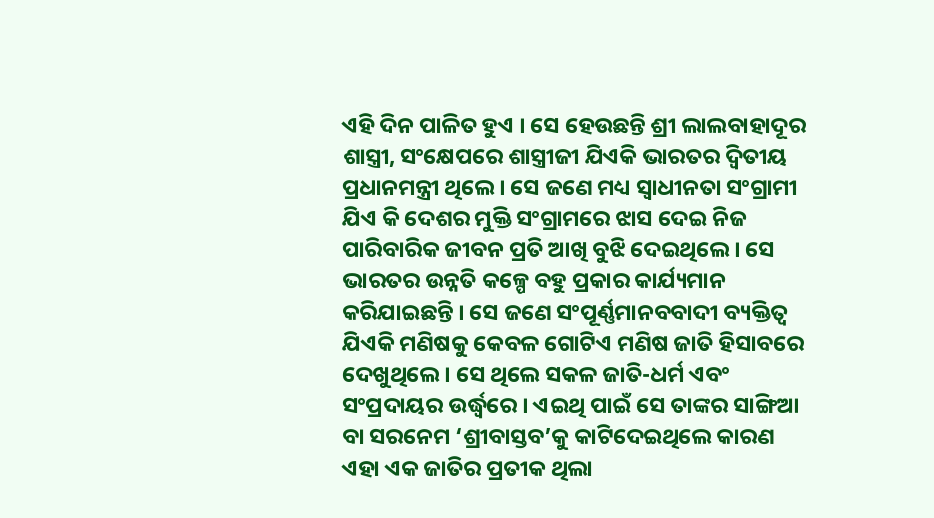ଏହି ଦିନ ପାଳିତ ହୁଏ । ସେ ହେଉଛନ୍ତି ଶ୍ରୀ ଲାଲବାହାଦୂର ଶାସ୍ତ୍ରୀ, ସଂକ୍ଷେପରେ ଶାସ୍ତ୍ରୀଜୀ ଯିଏକି ଭାରତର ଦ୍ୱିତୀୟ ପ୍ରଧାନମନ୍ତ୍ରୀ ଥିଲେ । ସେ ଜଣେ ମଧ୍ୟ ସ୍ୱାଧୀନତା ସଂଗ୍ରାମୀ ଯିଏ କି ଦେଶର ମୁକ୍ତି ସଂଗ୍ରାମରେ ଝାସ ଦେଇ ନିଜ ପାରିବାରିକ ଜୀବନ ପ୍ରତି ଆଖି ବୁଝି ଦେଇଥିଲେ । ସେ ଭାରତର ଉନ୍ନତି କଳ୍ପେ ବହୁ ପ୍ରକାର କାର୍ଯ୍ୟମାନ କରିଯାଇଛନ୍ତି । ସେ ଜଣେ ସଂପୂର୍ଣ୍ଣମାନବବାଦୀ ବ୍ୟକ୍ତିତ୍ୱ ଯିଏକି ମଣିଷକୁ କେବଳ ଗୋଟିଏ ମଣିଷ ଜାତି ହିସାବରେ ଦେଖୁଥିଲେ । ସେ ଥିଲେ ସକଳ ଜାତି-ଧର୍ମ ଏବଂ ସଂପ୍ରଦାୟର ଉର୍ଦ୍ଧ୍ୱରେ । ଏଇଥି ପାଇଁ ସେ ତାଙ୍କର ସାଙ୍ଗିଆ ବା ସରନେମ ‘ଶ୍ରୀବାସ୍ତବ’କୁ କାଟିଦେଇଥିଲେ କାରଣ ଏହା ଏକ ଜାତିର ପ୍ରତୀକ ଥିଲା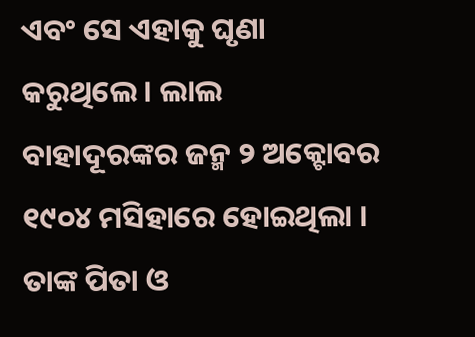ଏବଂ ସେ ଏହାକୁ ଘୃଣା କରୁଥିଲେ । ଲାଲ ବାହାଦୂରଙ୍କର ଜନ୍ମ ୨ ଅକ୍ଟୋବର ୧୯୦୪ ମସିହାରେ ହୋଇଥିଲା । ତାଙ୍କ ପିତା ଓ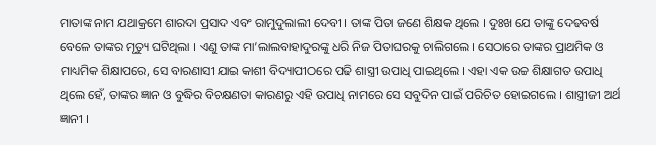ମାତାଙ୍କ ନାମ ଯଥାକ୍ରମେ ଶାରଦା ପ୍ରସାଦ ଏବଂ ରାମୁଦୁଲାଲୀ ଦେବୀ । ତାଙ୍କ ପିତା ଜଣେ ଶିକ୍ଷକ ଥିଲେ । ଦୁଃଖ ଯେ ତାଙ୍କୁ ଦେଢବର୍ଷ ବେଳେ ତାଙ୍କର ମୃତ୍ୟୁ ଘଟିଥିଲା । ଏଣୁ ତାଙ୍କ ମା’ଲାଲବାହାଦୁରଙ୍କୁ ଧରି ନିଜ ପିତାଘରକୁ ଚାଲିଗଲେ । ସେଠାରେ ତାଙ୍କର ପ୍ରାଥମିକ ଓ ମାଧ୍ୟମିକ ଶିକ୍ଷାପରେ, ସେ ବାରଣାସୀ ଯାଇ କାଶୀ ବିଦ୍ୟାପୀଠରେ ପଢି ଶାସ୍ତ୍ରୀ ଉପାଧି ପାଇଥିଲେ । ଏହା ଏକ ଉଚ୍ଚ ଶିକ୍ଷାଗତ ଉପାଧି ଥିଲେ ହେଁ, ତାଙ୍କର ଜ୍ଞାନ ଓ ବୁଦ୍ଧିର ବିଚକ୍ଷଣତା କାରଣରୁ ଏହି ଉପାଧି ନାମରେ ସେ ସବୁଦିନ ପାଇଁ ପରିଚିତ ହୋଇଗଲେ । ଶାସ୍ତ୍ରୀଜୀ ଅର୍ଥ ଜ୍ଞାନୀ ।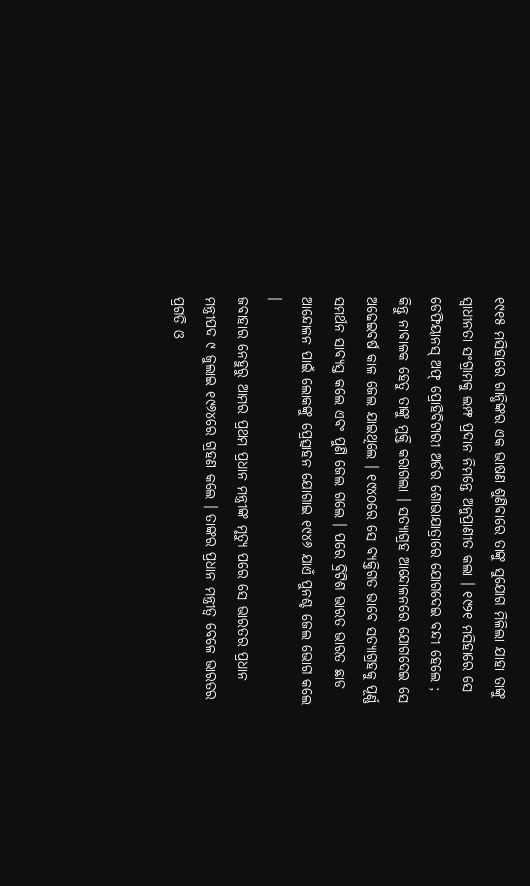୧୯୧୫ ମସିହାରେ ଗାନ୍ଧିଙ୍କର ଏକ ଭାଷଣ ଶୁଣିବାରେ ତାଙ୍କୁ ସୁଯୋଗ ମିଳିଲା ଯାହା ତାଙ୍କୁ ସ୍ୱାଧୀନତା ସଂଗ୍ରାମକୁ ଲମ୍ଫ ପ୍ରଦାନ ନିମନ୍ତେ ଅନୁପ୍ରାଣୀତ କଲା । ୧୯୨୧ ମସିହାରେ ସେ ଡେଫିୟାନସ୍ ଅଫ୍ ପ୍ରୋହିବିଟାରୀ ଅର୍ଡର ଶୋଭାଯାତ୍ରାରେ ଯୋଗଦେଇ ବନ୍ଦୀ ହେଲେ ; କିନ୍ତୁ ନାବାଳକ ହେତୁ ତାଙ୍କୁ ମୁକ୍ତି କରାଗଲା । ସତ୍ୟାଗ୍ରହ ଆନ୍ଦୋଳନରେ ଯୋଗଦେଇ ସେ ଅଢେଇବର୍ଷ କାଳ ଜେଲ ଯାଇଥିଲେ । ୧୯୪୦ରେ ସେ ବ୍ୟକ୍ତିଗତ ଭାବେ ସତ୍ୟାଗ୍ରହକୁ ପୂର୍ଣ୍ଣ ସମର୍ଥନ ସାବ୍ୟସ୍ତ କଲେ ଏବଂ ପୁଣି ଜେଲ ଗଲେ । ପରେ ବ୍ରିଟିଶ ଭାରତ ଭାରତ ଛାଡ ଆନ୍ଦୋଳନ ପାଇଁ ଲୋକଙ୍କୁ ପ୍ରେତ୍ସାହନ ଯୋଗାଇ ୧୯୪୬ ଯାଏଁ ପୁନଶ୍ଚ ଜେଲ ଭୋଗ କଲେ ।
ଜବାହାର ନେହୁରୁ ଆମର ପ୍ରଥମ ପ୍ରଧାନ ମନ୍ତ୍ରୀଙ୍କ ମୃତ୍ୟୁ ପରେ ସେ ଭାରତର ପ୍ରଧାନ ମନ୍ତ୍ରୀପଦ ୯ ଜୁଲାଇ ୧୯୬୪ରେ ଗ୍ରହଣ କଲେ । ତାଙ୍କର ପ୍ରଧାନ ମନ୍ତ୍ରୀତ୍ୱ ବେଳେ ଭାରତର ପ୍ରଗତି ଓ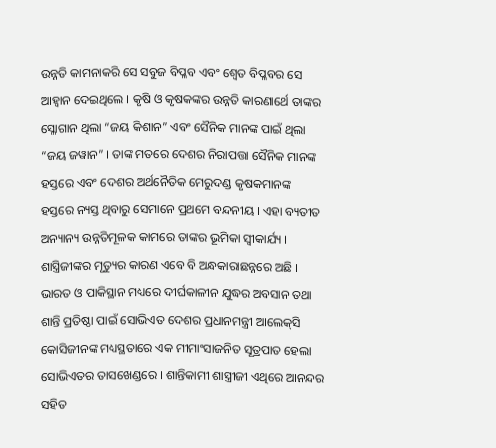ଉନ୍ନତି କାମନାକରି ସେ ସବୁଜ ବିପ୍ଳବ ଏବଂ ଶ୍ୱେତ ବିପ୍ଳବର ସେ ଆହ୍ୱାନ ଦେଇଥିଲେ । କୃଷି ଓ କୃଷକଙ୍କର ଉନ୍ନତି କାରଣାର୍ଥେ ତାଙ୍କର ସ୍ଳୋଗାନ ଥିଲା “ଜୟ କିଶାନ” ଏବଂ ସୈନିକ ମାନଙ୍କ ପାଇଁ ଥିଲା “ଜୟ ଜୱାନ” । ତାଙ୍କ ମତରେ ଦେଶର ନିରାପତ୍ତା ସୈନିକ ମାନଙ୍କ ହସ୍ତରେ ଏବଂ ଦେଶର ଅର୍ଥନୈତିକ ମେରୁଦଣ୍ଡ କୃଷକମାନଙ୍କ ହସ୍ତରେ ନ୍ୟସ୍ତ ଥିବାରୁ ସେମାନେ ପ୍ରଥମେ ବନ୍ଦନୀୟ । ଏହା ବ୍ୟତୀତ ଅନ୍ୟାନ୍ୟ ଉନ୍ନତିମୂଳକ କାମରେ ତାଙ୍କର ଭୂମିକା ସ୍ୱୀକାର୍ଯ୍ୟ ।
ଶାସ୍ତ୍ରିଜୀଙ୍କର ମୃତ୍ୟୁର କାରଣ ଏବେ ବି ଅନ୍ଧକାରାଛନ୍ନରେ ଅଛି । ଭାରତ ଓ ପାକିସ୍ଥାନ ମଧ୍ୟରେ ଦୀର୍ଘକାଳୀନ ଯୁଦ୍ଧର ଅବସାନ ତଥା ଶାନ୍ତି ପ୍ରତିଷ୍ଠା ପାଇଁ ସୋଭିଏତ ଦେଶର ପ୍ରଧାନମନ୍ତ୍ରୀ ଆଲେକ୍‌ସି କୋସିଜୀନଙ୍କ ମଧ୍ୟସ୍ଥତାରେ ଏକ ମୀମାଂସାଜନିତ ସୂତ୍ରପାତ ହେଲା ସୋଭିଏତର ତାସଖେଣ୍ଡରେ । ଶାନ୍ତିକାମୀ ଶାସ୍ତ୍ରୀଜୀ ଏଥିରେ ଆନନ୍ଦର ସହିତ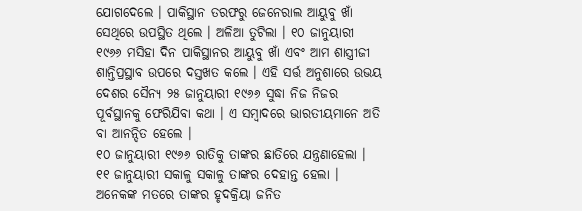ଯୋଗଦେଲେ । ପାକିସ୍ଥାନ ତରଫରୁ ଜେନେରାଲ ଆୟୁବୁ ଖାଁ ସେଥିରେ ଉପସ୍ଥିତ ଥିଲେ । ଅଳିଆ ତୁଟିଲା । ୧୦ ଜାନୁୟାରୀ ୧୯୬୬ ମସିହା ଦିନ ପାକିସ୍ଥାନର ଆୟୁବୁ ଖାଁ ଏବଂ ଆମ ଶାସ୍ତ୍ରୀଜୀ ଶାନ୍ତିପ୍ରସ୍ଥାବ ଉପରେ ଦସ୍ତଖତ କଲେ । ଏହି ସର୍ତ୍ତ ଅନୁଶାରେ ଉଭୟ ଦେଶର ସୈନ୍ୟ ୨୫ ଜାନୁୟାରୀ ୧୯୬୬ ସୁଦ୍ଧା ନିଜ ନିଜର ପୂର୍ବସ୍ଥାନକୁ ଫେରିଯିବା କଥା । ଏ ସମ୍ବାଦରେ ଭାରତୀୟମାନେ ଅତି ବା ଆନନ୍ଦିତ ହେଲେ ।
୧୦ ଜାନୁୟାରୀ ୧୯୬୬ ରାତିକୁ ତାଙ୍କର ଛାତିରେ ଯନ୍ତ୍ରଣାହେଲା । ୧୧ ଜାନୁୟାରୀ ସକାଳୁ ସକାଳୁ ତାଙ୍କର ଦେହାନ୍ତ ହେଲା । ଅନେକଙ୍କ ମତରେ ତାଙ୍କର ହୃଦକ୍ରିୟା ଜନିତ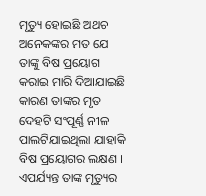ମୃତ୍ୟୁ ହୋଇଛି ଅଥଚ ଅନେକଙ୍କର ମତ ଯେ ତାଙ୍କୁ ବିଷ ପ୍ରୟୋଗ କରାଇ ମାରି ଦିଆଯାଇଛି କାରଣ ତାଙ୍କର ମୃତ ଦେହଟି ସଂପୂର୍ଣ୍ଣ ନୀଳ ପାଲଟିଯାଇଥିଲା ଯାହାକି ବିଷ ପ୍ରୟୋଗର ଲକ୍ଷଣ । ଏପର୍ଯ୍ୟନ୍ତ ତାଙ୍କ ମୃତ୍ୟୁର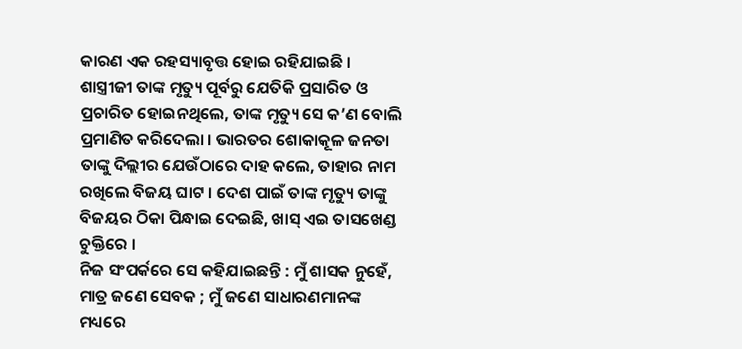କାରଣ ଏକ ରହସ୍ୟାବୃତ୍ତ ହୋଇ ରହିଯାଇଛି ।
ଶାସ୍ତ୍ରୀଜୀ ତାଙ୍କ ମୃତ୍ୟୁ ପୂର୍ବରୁ ଯେତିକି ପ୍ରସାରିତ ଓ ପ୍ରଚାରିତ ହୋଇନଥିଲେ, ତାଙ୍କ ମୃତ୍ୟୁ ସେ କ’ଣ ବୋଲି ପ୍ରମାଣିତ କରିଦେଲା । ଭାରତର ଶୋକାକୂଳ ଜନତା ତାଙ୍କୁ ଦିଲ୍ଲୀର ଯେଉଁଠାରେ ଦାହ କଲେ, ତାହାର ନାମ ରଖିଲେ ବିଜୟ ଘାଟ । ଦେଶ ପାଇଁ ତାଙ୍କ ମୃତ୍ୟୁ ତାଙ୍କୁ ବିଜୟର ଠିକା ପିନ୍ଧାଇ ଦେଇଛି, ଖାସ୍ ଏଇ ତାସଖେଣ୍ଡ ଚୁକ୍ତିରେ ।
ନିଜ ସଂପର୍କରେ ସେ କହିଯାଇଛନ୍ତି : ମୁଁ ଶାସକ ନୁହେଁ, ମାତ୍ର ଜଣେ ସେବକ ; ମୁଁ ଜଣେ ସାଧାରଣମାନଙ୍କ ମଧ୍ୟରେ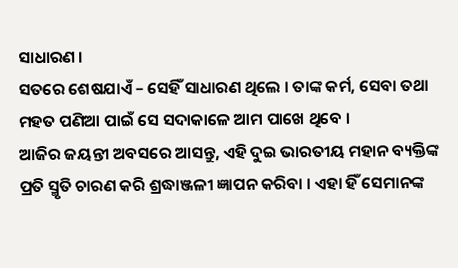ସାଧାରଣ ।
ସତରେ ଶେଷଯାଏଁ – ସେହିଁ ସାଧାରଣ ଥିଲେ । ତାଙ୍କ କର୍ମ, ସେବା ତଥା ମହତ ପଣିଆ ପାଇଁ ସେ ସଦାକାଳେ ଆମ ପାଖେ ଥିବେ ।
ଆଜିର ଜୟନ୍ତୀ ଅବସରେ ଆସନ୍ତୁ, ଏହି ଦୁଇ ଭାରତୀୟ ମହାନ ବ୍ୟକ୍ତିଙ୍କ ପ୍ରତି ସ୍ମୃତି ଚାରଣ କରି ଶ୍ରଦ୍ଧାଞ୍ଜଳୀ ଜ୍ଞାପନ କରିବା । ଏହା ହିଁ ସେମାନଙ୍କ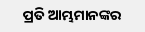ପ୍ରତି ଆମ୍ଭମାନଙ୍କର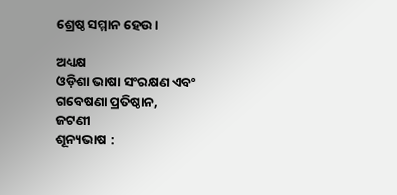ଶ୍ରେଷ୍ଠ ସମ୍ମାନ ହେଉ ।

ଅଧ୍ୟକ୍ଷ
ଓଡ଼ିଶା ଭାଷା ସଂରକ୍ଷଣ ଏବଂ ଗବେଷଣା ପ୍ରତିଷ୍ଠାନ,
ଜଟଣୀ
ଶୂନ୍ୟଭାଷ :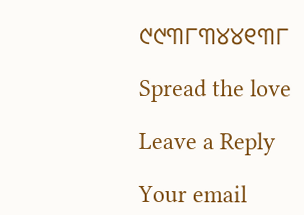୯୯୩୮୩୪୪୧୩୮

Spread the love

Leave a Reply

Your email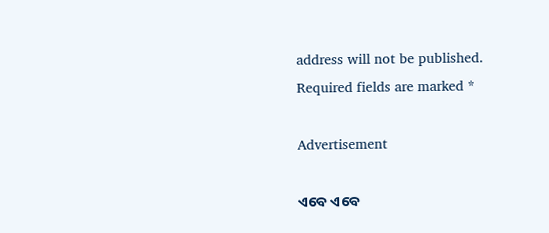address will not be published. Required fields are marked *

Advertisement

ଏବେ ଏବେ